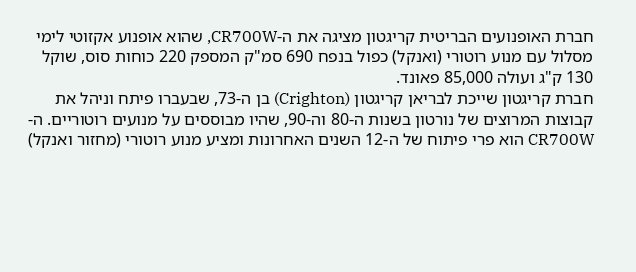חברת האופנועים הבריטית קריגטון מציגה את ה-CR700W, שהוא אופנוע אקזוטי לימי מסלול עם מנוע רוטורי (ואנקל) כפול בנפח 690 סמ"ק המספק 220 כוחות סוס, שוקל 130 ק"ג ועולה 85,000 פאונד.
חברת קריגטון שייכת לבריאן קריגטון (Crighton) בן ה-73, שבעברו פיתח וניהל את קבוצות המרוצים של נורטון בשנות ה-80 וה-90, שהיו מבוססים על מנועים רוטוריים. ה-CR700W הוא פרי פיתוח של ה-12 השנים האחרונות ומציע מנוע רוטורי (מחזור ואנקל)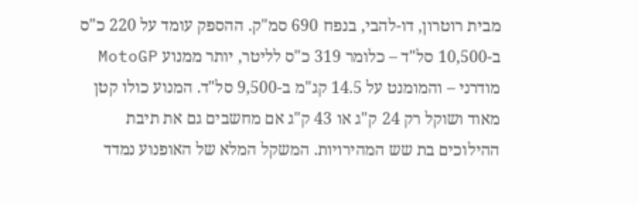מבית רוטרון, דו-להבי, בנפח 690 סמ"ק. ההספק עומד על 220 כ"ס ב-10,500 סל"ד – כלומר 319 כ"ס לליטר, יותר ממנוע MotoGP מודרני – והמומנט על 14.5 קג"מ ב-9,500 סל"ד. המנוע כולו קטן מאוד ושוקל רק 24 ק"ג או 43 ק"ג אם מחשבים גם את תיבת ההילוכים בת שש המהירויות. המשקל המלא של האופנוע נמדד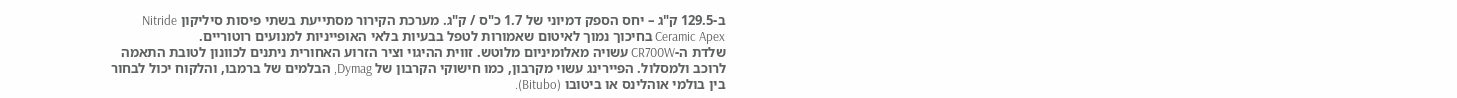ב-129.5 ק"ג – יחס הספק דמיוני של 1.7 כ"ס / ק"ג. מערכת הקירור מסתייעת בשתי פיסות סיליקון Nitride Ceramic Apex בחיכוך נמוך לאיטום שאמורות לטפל בבעיות בלאי האופייניות למנועים רוטוריים.
שלדת ה-CR700W עשויה מאלומיניום מלוטש. זווית ההיגוי וציר הזרוע האחורית ניתנים לכוונון לטובת התאמה לרוכב ולמסלול. הפיירינג עשוי מקרבון, כמו חישוקי הקרבון של Dymag, הבלמים של ברמבו, והלקוח יכול לבחור בין בולמי אוהלינס או ביטובו (Bitubo).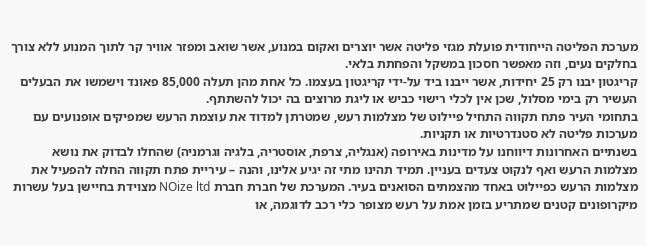מערכת הפליטה הייחודית פועלת מגזי פליטה אשר יוצרים ואקום במנוע, אשר שואב ומפזר אוויר קר לתוך המנוע ללא צורך בחלקים נעים, וזה מאפשר חסכון במשקל והפחתת בלאי.
קריגטון יבנו רק 25 יחידות, אשר ייבנו ביד על-ידי קריגטון בעצמו. כל אחת מהן תעלה 85,000 פאונד וישמשו את הבעלים העשיר רק בימי מסלול, שכן אין לכלי רישוי כביש או ליגת מרוצים בה יכול להשתתף.
בתחומי העיר פתח תקווה התחיל פיילוט של מצלמות רעש, שמטרתן למדוד את עוצמת הרעש שמפיקים אופנועים עם מערכות פליטה לא סטנדרטיות או תקניות.
בשנתיים האחרונות דיווחנו על מדינות באירופה (אנגליה, צרפת, אוסטריה, בלגיה וגרמניה) שהחלו לבדוק את נושא מצלמות הרעש ואף לנקוט צעדים בעניין. תמיד תהינו מתי זה יגיע אלינו, והנה – עיריית פתח תקווה החלה להפעיל את מצלמות הרעש כפיילוט באחד מהצמתים הסואנים בעיר. המערכת של חברת חברת NOize ltd מצוידת בחיישן בעל עשרות מיקרופונים קטנים שמתריע בזמן אמת על רעש מצופר כלי רכב לדוגמה, או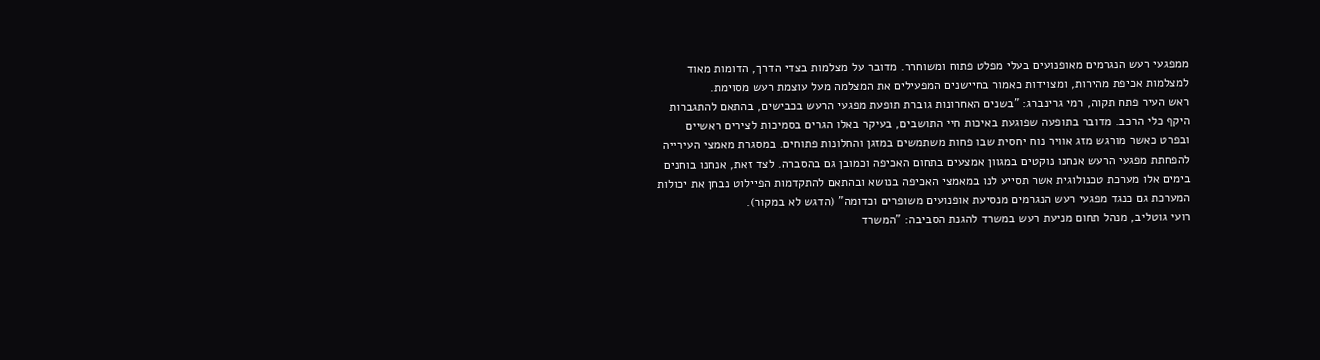ממפגעי רעש הנגרמים מאופנועים בעלי מפלט פתוח ומשוחרר. מדובר על מצלמות בצדי הדרך, הדומות מאוד למצלמות אכיפת מהירות, ומצוידות כאמור בחיישנים המפעילים את המצלמה מעל עוצמת רעש מסוימת.
ראש העיר פתח תקוה, רמי גרינברג: "בשנים האחרונות גוברת תופעת מפגעי הרעש בכבישים, בהתאם להתגברות היקף כלי הרכב. מדובר בתופעה שפוגעת באיכות חיי התושבים, בעיקר באלו הגרים בסמיכות לצירים ראשיים ובפרט כאשר מורגש מזג אוויר נוח יחסית שבו פחות משתמשים במזגן והחלונות פתוחים. במסגרת מאמצי העירייה להפחתת מפגעי הרעש אנחנו נוקטים במגוון אמצעים בתחום האכיפה וכמובן גם בהסברה. לצד זאת, אנחנו בוחנים בימים אלו מערכת טכנולוגית אשר תסייע לנו במאמצי האכיפה בנושא ובהתאם להתקדמות הפיילוט נבחן את יכולות המערכת גם כנגד מפגעי רעש הנגרמים מנסיעת אופנועים משופרים וכדומה" (הדגש לא במקור).
רועי גוטליב, מנהל תחום מניעת רעש במשרד להגנת הסביבה: "המשרד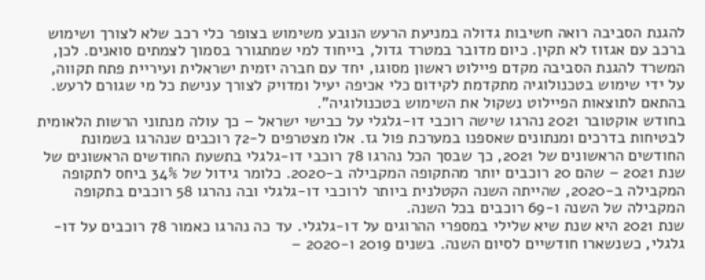להגנת הסביבה רואה חשיבות גדולה במניעת הרעש הנובע משימוש בצופר כלי רכב שלא לצורך ושימוש ברכב עם אגזוז לא תקין. כיום מדובר במטרד גדול, בייחוד למי שמתגורר בסמוך לצמתים סואנים. לכן, המשרד להגנת הסביבה מקדם פיילוט ראשון מסוגו, יחד עם חברה יזמית ישראלית ועיריית פתח תקווה, על ידי שימוש בטכנולוגיה מתקדמת לקידום כלי אכיפה יעיל ומדויק לצורך ענישת כל מי שגורם לרעש. בהתאם לתוצאות הפיילוט נשקול את השימוש בטכנולוגיה".
בחודש אוקטובר 2021 נהרגו שישה רוכבי דו-גלגלי על כבישי ישראל – כך עולה מנתוני הרשות הלאומית לבטיחות בדרכים ומנתונים שאספנו במערכת פול גז. אלו מצטרפים ל-72 רוכבים שנהרגו בשמונת החודשים הראשונים של 2021, כך שבסך הכל נהרגו 78 רוכבי דו-גלגלי בתשעת החודשים הראשונים של שנת 2021 – שהם 20 רוכבים יותר מהתקופה המקבילה ב-2020. כלומר גידול של 34% ביחס לתקופה המקבילה ב-2020, שהייתה השנה הקטלנית ביותר לרוכבי דו-גלגלי ובה נהרגו 58 רוכבים בתקופה המקבילה של השנה ו-69 רוכבים בכל השנה.
שנת 2021 היא שנת שיא שלילי במספרי ההרוגים על דו-גלגלי. עד כה נהרגו כאמור 78 רוכבים על דו-גלגלי, כשנשארו חודשיים לסיום השנה. בשנים 2019 ו-2020 –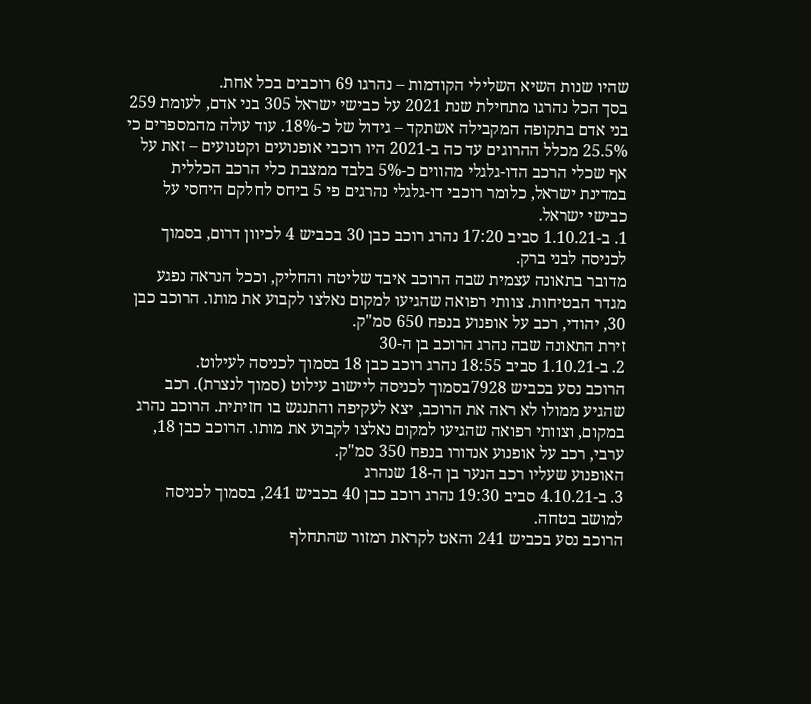שהיו שנות השיא השלילי הקודמות – נהרגו 69 רוכבים בכל אחת.
בסך הכל נהרגו מתחילת שנת 2021 על כבישי ישראל 305 בני אדם, לעומת 259 בני אדם בתקופה המקבילה אשתקד – גידול של כ-18%. עוד עולה מהמספרים כי 25.5% מכלל ההרוגים עד כה ב-2021 היו רוכבי אופנועים וקטנועים – זאת על אף שכלי הרכב הדו-גלגלי מהווים כ-5% בלבד ממצבת כלי הרכב הכללית במדינת ישראל, כלומר רוכבי דו-גלגלי נהרגים פי 5 ביחס לחלקם היחסי על כבישי ישראל.
1. ב-1.10.21 סביב 17:20 נהרג רוכב כבן 30 בכביש 4 לכיוון דרום, בסמוך לכניסה לבני ברק.
מדובר בתאונה עצמית שבה הרוכב איבד שליטה והחליק, וככל הנראה נפגע מגדר הבטיחות. צוותי רפואה שהגיעו למקום נאלצו לקבוע את מותו. הרוכב כבן 30, יהודי, רכב על אופנוע בנפח 650 סמ"ק.
זירת התאונה שבה נהרג הרוכב בן ה-30
2. ב-1.10.21 סביב 18:55 נהרג רוכב כבן 18 בסמוך לכניסה לעילוט.
הרוכב נסע בכביש 7928בסמוך לכניסה ליישוב עילוט (סמוך לנצרת). רכב שהגיע ממולו לא ראה את הרוכב, יצא לעקיפה והתנגש בו חזיתית. הרוכב נהרג במקום, וצוותי רפואה שהגיעו למקום נאלצו לקבוע את מותו. הרוכב כבן 18, ערבי, רכב על אופנוע אנדורו בנפח 350 סמ"ק.
האופנוע שעליו רכב הנער בן ה-18 שנהרג
3. ב-4.10.21 סביב 19:30 נהרג רוכב כבן 40 בכביש 241, בסמוך לכניסה למושב בטחה.
הרוכב נסע בכביש 241 והאט לקראת רמזור שהתחלף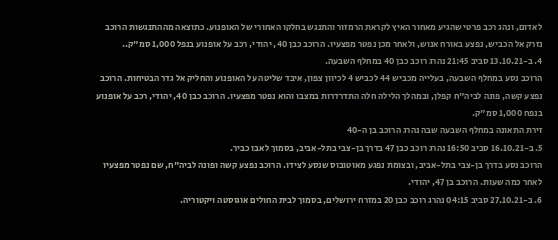לאדום, ונהג רכב פרטי שהגיע מאחור האיץ לקראת הרמזור והתנגש בחלקו האחורי של האופנוע. כתוצאה מההתנגשות הרוכב נזרק אל הכביש, נפצע באורח אנוש, ולאחר מכן נפטר מפצעיו. הרוכב כבן 40, יהודי, רכב על אופנוע בנפל 1,000 סמ"ק..
4. ב-13.10.21 סביב 21:45 נהרג רוכב כבן 40 במחלף השבעה.
הרוכב נסע במחלף השבעה, בעלייה מכביש 44 לכביש 4 לכיוון צפון, איבד שליטה על האופנוע והחליק אל גדר הבטיחות. הרוכב נפצע קשה, פונה לביה"ח קפלן, ובמהלך הלילה חלה התדרדרות במצבו והוא נפטר מפצעיו. הרוכב כבן 40, יהודי, רכב על אופנוע בנפח 1,000 סמ"ק.
זירת התאונה במחלף השבעה שבה נהרג הרוכב בן ה-40
5. ב-16.10.21 סביב 16:50 נהרג רוכב כבן 47 בדרך בן-צבי בתל-אביב, בסמוך לאבו כביר.
הרוכב נסע בדרך בן-צבי בתל-אביב, ובצומת נפגע מאוטובוס שנסע לצידו. הרוכב נפצע קשה ופונה לביה"ח, שם נפטר מפצעיו לאחר כמה שעות. הרוכב בן 47, יהודי.
6. ב-27.10.21 סביב 04:15 נהרג רוכב כבן 20 במזרח ירושלים, בסמוך לבית החולים אוגוסטה ויקטוריה.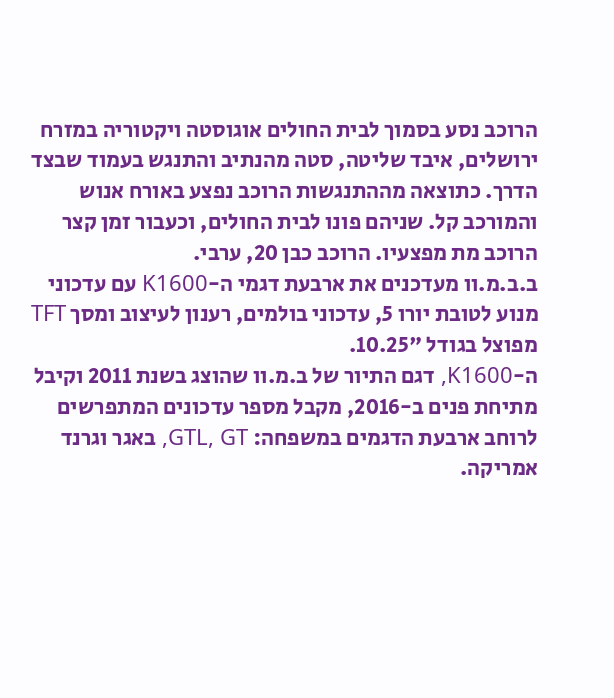הרוכב נסע בסמוך לבית החולים אוגוסטה ויקטוריה במזרח ירושלים, איבד שליטה, סטה מהנתיב והתנגש בעמוד שבצד הדרך. כתוצאה מההתנגשות הרוכב נפצע באורח אנוש והמורכב קל. שניהם פונו לבית החולים, וכעבור זמן קצר הרוכב מת מפצעיו. הרוכב כבן 20, ערבי.
ב.ב.מ.וו מעדכנים את ארבעת דגמי ה-K1600 עם עדכוני מנוע לטובת יורו 5, עדכוני בולמים, רענון לעיצוב ומסך TFT מפוצל בגודל "10.25.
ה-K1600, דגם התיור של ב.מ.וו שהוצג בשנת 2011 וקיבל מתיחת פנים ב-2016, מקבל מספר עדכונים המתפרשים לרוחב ארבעת הדגמים במשפחה: GTL, GT, באגר וגרנד אמריקה.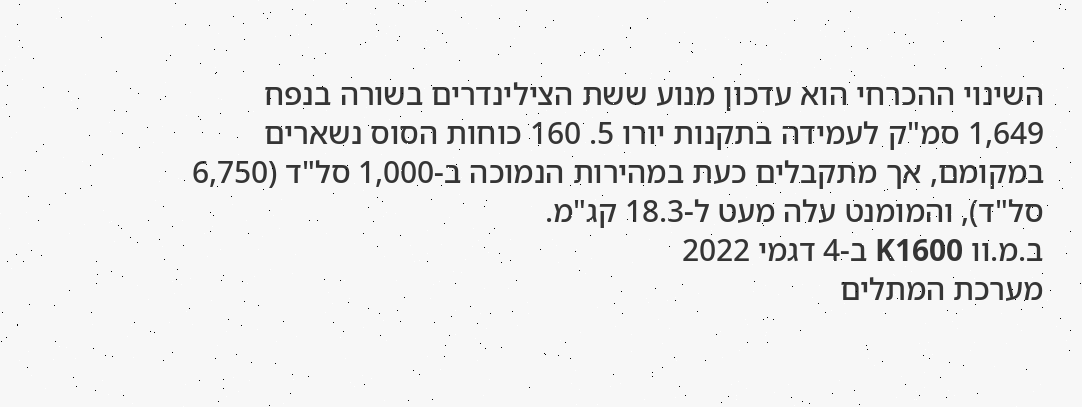השינוי ההכרחי הוא עדכון מנוע ששת הצילינדרים בשורה בנפח 1,649 סמ"ק לעמידה בתקנות יורו 5. 160 כוחות הסוס נשארים במקומם, אך מתקבלים כעת במהירות הנמוכה ב-1,000 סל"ד (6,750 סל"ד), והמומנט עלה מעט ל-18.3 קג"מ.
ב.מ.וו K1600 ב-4 דגמי 2022
מערכת המתלים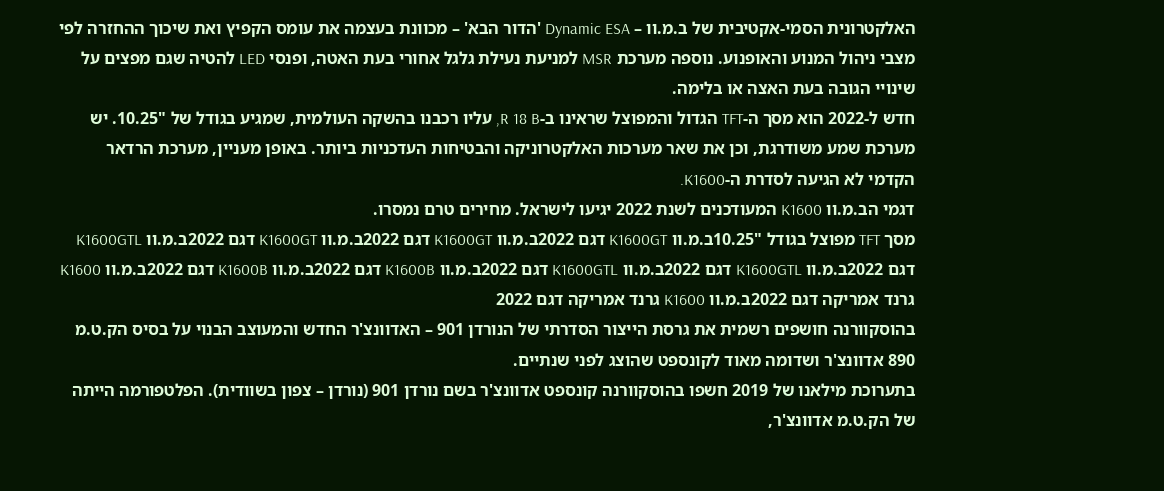האלקטרונית הסמי-אקטיבית של ב.מ.וו – Dynamic ESA 'הדור הבא' – מכוונת בעצמה את עומס הקפיץ ואת שיכוך ההחזרה לפי מצבי ניהול המנוע והאופנוע. נוספה מערכת MSR למניעת נעילת גלגל אחורי בעת האטה, ופנסי LED להטיה שגם מפצים על שינויי הגובה בעת האצה או בלימה.
חדש ל-2022 הוא מסך ה-TFT הגדול והמפוצל שראינו ב-R 18 B, עליו רכבנו בהשקה העולמית, שמגיע בגודל של "10.25. יש מערכת שמע משודרגת, וכן את שאר מערכות האלקטרוניקה והבטיחות העדכניות ביותר. באופן מעניין, מערכת הרדאר הקדמי לא הגיעה לסדרת ה-K1600.
דגמי הב.מ.וו K1600 המעודכנים לשנת 2022 יגיעו לישראל. מחירים טרם נמסרו.
מסך TFT מפוצל בגודל "10.25ב.מ.וו K1600GT דגם 2022ב.מ.וו K1600GT דגם 2022ב.מ.וו K1600GT דגם 2022ב.מ.וו K1600GTL דגם 2022ב.מ.וו K1600GTL דגם 2022ב.מ.וו K1600GTL דגם 2022ב.מ.וו K1600B דגם 2022ב.מ.וו K1600B דגם 2022ב.מ.וו K1600 גרנד אמריקה דגם 2022ב.מ.וו K1600 גרנד אמריקה דגם 2022
בהוסקוורנה חושפים רשמית את גרסת הייצור הסדרתי של הנורדן 901 – האדוונצ'ר החדש והמעוצב הבנוי על בסיס הק.ט.מ 890 אדוונצ'ר ושדומה מאוד לקונספט שהוצג לפני שנתיים.
בתערוכת מילאנו של 2019 חשפו בהוסקוורנה קונספט אדוונצ'ר בשם נורדן 901 (נורדן – צפון בשוודית). הפלטפורמה הייתה של הק.ט.מ אדוונצ'ר,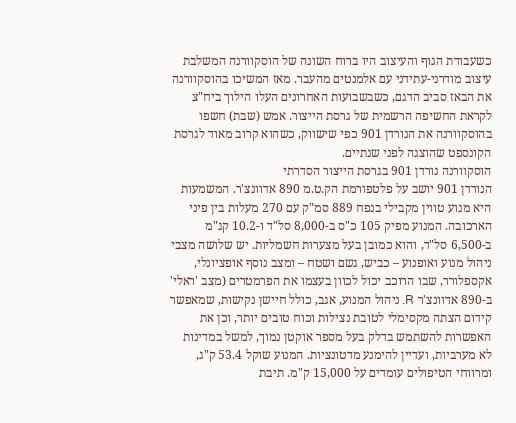כשעבודת הגוף והעיצוב היו ברוח השונה של הוסקוורנה המשלבת עיצוב מודרני-עתידני עם אלמנטים מהעבר. מאז המשיכו בהוסקוורנה את הבאז סביב הדגם, כשבשבועות האחרונים העלו הילוך ביח"צ לקראת החשיפה הרשמית של גרסת הייצור. אמש (שבת) חשפו בהוסקוורנה את הנורדן 901 כפי שישווק, כשהוא קרוב מאוד לגרסת הקונספט שהוצגה לפני שנתיים.
הוסקוורנה נורדן 901 בגרסת הייצור הסדרתי
הנורדן 901 יושב על פלטפורמת הק.ט.מ 890 אדוונצ'ר. המשמעות היא מנוע טווין מקבילי בנפח 889 סמ"ק עם 270 מעלות בין פיני הארכובה. המנוע מפיק 105 כ"ס ב-8,000 סל"ד ו-10.2 קג"מ ב-6,500 סל"ד, והוא כמובן בעל מצערות חשמליות. יש שלושה מצבי ניהול מנוע ואופנוע – כביש, גשם ושטח – ומצב נוסף אופציונלי, אקספלורר, שבו הרוכב יכול לכוון בעצמו את הפרמטרים (מצב 'ראלי' ב-890 אדוונצ'ר R. ניהול המנוע, אגב, כולל חיישן נקישות, שמאפשר קידום הצתה מקסימלי לטובת נצילות וכוח טובים יותר, וכן את האפשרות להשתמש בדלק בעל מספר אוקטן נמוך, למשל במדינות לא מערביות, ועדיין להימנע מדטונציות. המנוע שוקל 53.4 ק"ג, ומרווחי הטיפולים עומדים על 15,000 ק"מ. תיבת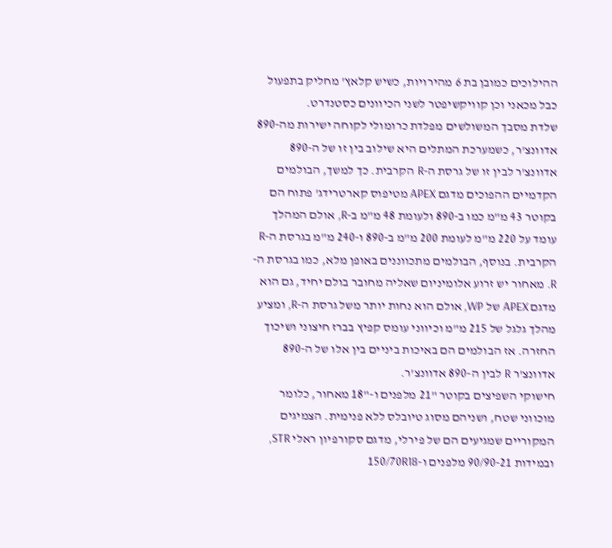ההילוכים כמובן בת 6 מהירויות, כשיש קלאץ' מחליק בתפעול כבל מכאני וכן קוויקשיפטר לשני הכיוונים כסטנדרט.
שלדת מסבך המשולשים מפלדת כרומולי לקוחה ישירות מה-890 אדוונצ'ר, כשמערכת המתלים היא שילוב בין זו של ה-890 אדוונצ'ר לבין זו של גרסת ה-R הקרבית. כך למשך, הבולמים הקדמיים ההפוכים מדגם APEX מטיפוס קארטרידג' פתוח הם בקוטר 43 מ"מ כמו ב-890 ולעומת 48 מ"מ ב-R, אולם המהלך עומד על 220 מ"מ לעומת 200 מ"מ ב-890 ו-240 מ"מ בגרסת ה-R הקרבית. בנוסף, הבולמים מתכווננים באופן מלא, כמו בגרסת ה-R. מאחור יש זרוע אלומיניום שאליה מחובר בולם יחיד, גם הוא מדגם APEX של WP, אולם הוא נחות יותר משל גרסת ה-R, ומציע מהלך גלגל של 215 מ"מ וכיווני עומס קפיץ בברז חיצוני ושיכוך החזרה. אז הבולמים הם באיכות ביניים בין אלו של ה-890 אדוונצ'ר R לבין ה-890 אדוונצ'ר.
חישוקי השפיצים בקוטר "21 מלפנים ו-"18 מאחור, כלומר מוכווני שטח, ושניהם מסוג טיובלס ללא פנימית. הצמיגים המקוריים שמגיעים הם של פירלי, מדגם סקורפיון ראלי STR, ובמידות 90/90-21 מלפנים ו-150/70R18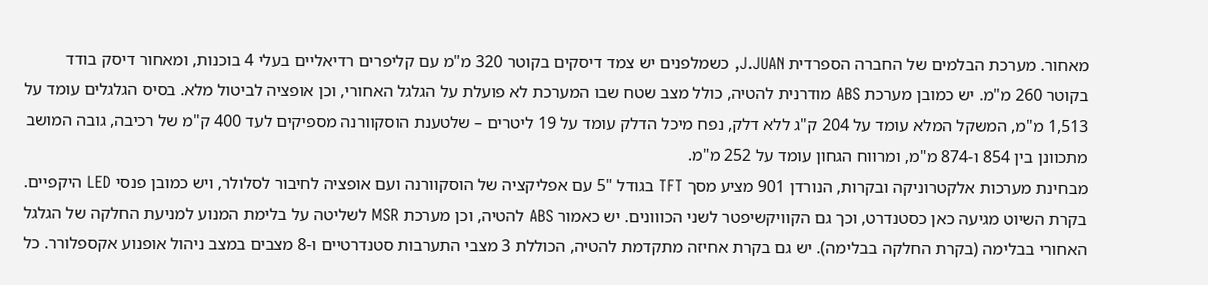מאחור. מערכת הבלמים של החברה הספרדית J.JUAN, כשמלפנים יש צמד דיסקים בקוטר 320 מ"מ עם קליפרים רדיאליים בעלי 4 בוכנות, ומאחור דיסק בודד בקוטר 260 מ"מ. יש כמובן מערכת ABS מודרנית להטיה, כולל מצב שטח שבו המערכת לא פועלת על הגלגל האחורי, וכן אופציה לביטול מלא. בסיס הגלגלים עומד על 1,513 מ"מ, המשקל המלא עומד על 204 ק"ג ללא דלק, נפח מיכל הדלק עומד על 19 ליטרים – שלטענת הוסקוורנה מספיקים לעד 400 ק"מ של רכיבה, גובה המושב מתכוונן בין 854 ו-874 מ"מ, ומרווח הגחון עומד על 252 מ"מ.
מבחינת מערכות אלקטרוניקה ובקרות, הנורדן 901 מציע מסך TFT בגודל "5 עם אפליקציה של הוסקוורנה ועם אופציה לחיבור לסלולר, ויש כמובן פנסי LED היקפיים. בקרת השיוט מגיעה כאן כסטנדרט, וכך גם הקוויקשיפטר לשני הכווונים. יש כאמור ABS להטיה, וכן מערכת MSR לשליטה על בלימת המנוע למניעת החלקה של הגלגל האחורי בבלימה (בקרת החלקה בבלימה). יש גם בקרת אחיזה מתקדמת להטיה, הכוללת 3 מצבי התערבות סטנדרטיים ו-8 מצבים במצב ניהול אופנוע אקספלורר. כל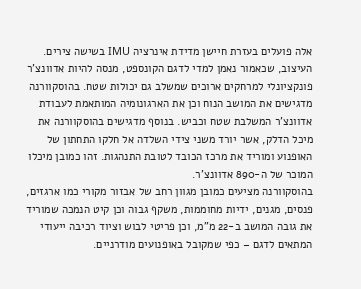אלה פועלים בעזרת חיישן מדידת אינרציה IMU בשישה צירים.
העיצוב, שכאמור נאמן למדי לדגם הקונספט, מנסה להיות אדוונצ'ר פונקציונלי למרחקים ארוכים שמשלב גם יכולות שטח. בהוסקוורנה מדגישים את המושב הנוח וכן את הארגונומיה המותאמת לעבודת אדוונצ'ר המשלבת שטח וכביש. בנוסף מדגישים בהוסקוורנה את מיכל הדלק, אשר יורד משני צידי השלדה אל חלקו התחתון של האופנוע ומוריד את מרכז הכובד לטובת התנהגות. זהו כמובן מיכלו המוכר של ה-890 אדוונצ'ר.
בהוסקוורנה מציעים כמובן מגוון רחב של אבזור מקורי כמו ארגזים, פנסים, מגנים, ידיות מחוממות, משקף גבוה וכן קיט הנמכה שמוריד את גובה המושב ב-22 מ"מ, וכן פריטי לבוש וציוד רכיבה ייעודי המתאים לדגם – כפי שמקובל באופנועים מודרניים.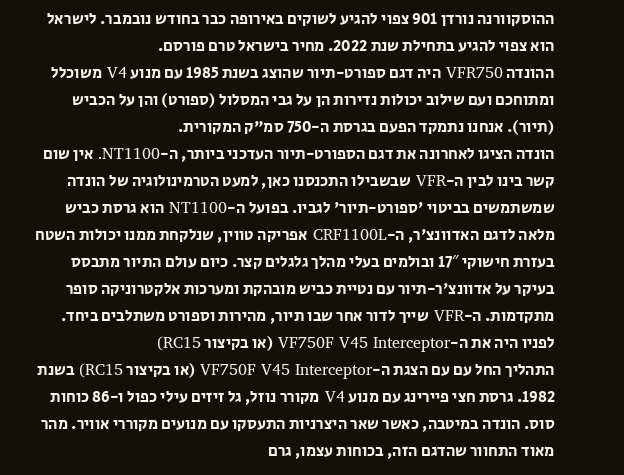ההוסקוורנה נורדן 901 צפוי להגיע לשוקים באירופה כבר בחודש נובמבר. לישראל הוא צפוי להגיע בתחילת שנת 2022. מחיר בישראל טרם פורסם.
ההונדה VFR750 היה דגם ספורט-תיור שהוצג בשנת 1985 עם מנוע V4 משוכלל ומתוחכם ועם שילוב יכולות נדירות הן על גבי המסלול (ספורט) והן על הכביש (תיור). אנחנו נתמקד הפעם בגרסת ה-750 סמ"ק המקורית.
הונדה הציגו לאחרונה את דגם הספורט-תיור העדכני ביותר, ה-NT1100. אין שום קשר בינו לבין ה-VFR שבשבילו התכנסנו כאן, למעט הטרמינולוגיה של הונדה שמשתמשים בביטוי 'ספורט-תיור' לגביו. בפועל ה-NT1100 הוא גרסת כביש מלאה לדגם האדוונצ'ר, ה-CRF1100L אפריקה טווין, שנלקחת ממנו יכולות השטח בעזרת חישוקי 17″ ובולמים בעלי מהלך גלגלים קצר. כיום עולם התיור מתבסס בעיקר על אדוונצ'ר-תיור עם נטיית כביש מובהקת ומערכות אלקטרוניקה סופר מתקדמות. ה-VFR שייך לדור אחר שבו תיור, מהירות וספורט משתלבים ביחד.
לפניו היה את ה-VF750F V45 Interceptor (או בקיצור RC15)
התהליך החל עם עם הצגת ה-VF750F V45 Interceptor (או בקיצור RC15) בשנת 1982. גרסת חצי פיירינג עם מנוע V4 מקורר נוזל, גל זיזים עילי כפול ו-86 כוחות סוס. הונדה במיטבה, כאשר שאר היצרניות התעסקו עם מנועים מקוררי אוויר. מהר מאוד התחוור שהדגם הזה, בכוחות עצמו, גרם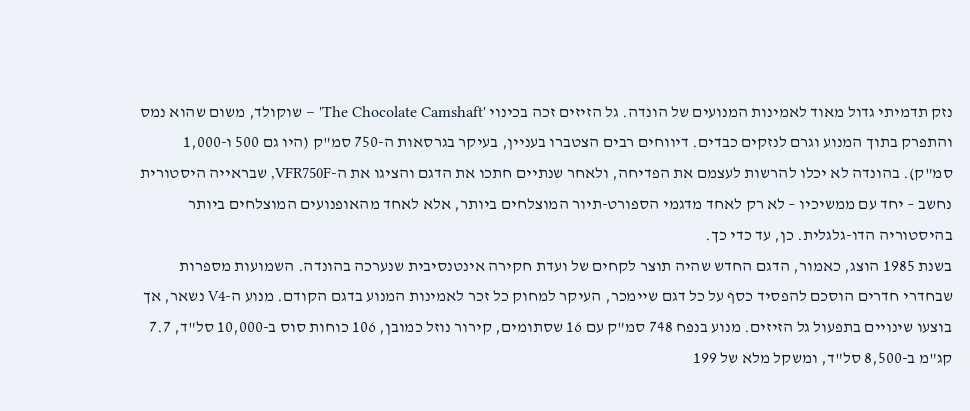נזק תדמיתי גדול מאוד לאמינות המנועים של הונדה. גל הזיזים זכה בכינוי 'The Chocolate Camshaft' – שוקולד, משום שהוא נמס והתפרק בתוך המנוע וגרם לנזקים כבדים. דיווחים רבים הצטברו בעניין, בעיקר בגרסאות ה-750 סמ"ק (היו גם 500 ו-1,000 סמ"ק). בהונדה לא יכלו להרשות לעצמם את הפדיחה, ולאחר שנתיים חתכו את הדגם והציגו את ה-VFR750F, שבראייה היסטורית נחשב – יחד עם ממשיכיו – לא רק לאחד מדגמי הספורט-תיור המוצלחים ביותר, אלא לאחד מהאופנועים המוצלחים ביותר בהיסטוריה הדו-גלגלית. כן, עד כדי כך.
בשנת 1985 הוצג, כאמור, הדגם החדש שהיה תוצר לקחים של ועדת חקירה אינטנסיבית שנערכה בהונדה. השמועות מספרות שבחדרי חדרים הוסכם להפסיד כסף על כל דגם שיימכר, העיקר למחוק כל זכר לאמינות המנוע בדגם הקודם. מנוע ה-V4 נשאר, אך בוצעו שינויים בתפעול גל הזיזים. מנוע בנפח 748 סמ"ק עם 16 שסתומים, קירור נוזל כמובן, 106 כוחות סוס ב-10,000 סל"ד, 7.7 קג"מ ב-8,500 סל"ד, ומשקל מלא של 199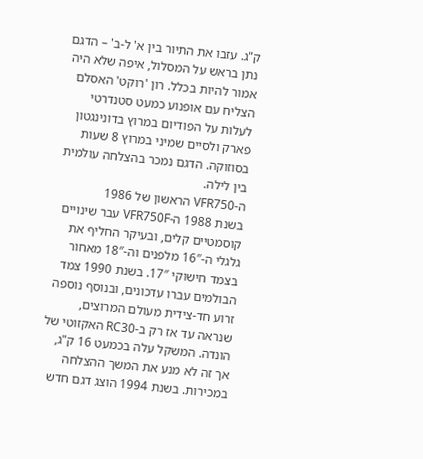ק"ג. עזבו את התיור בין א' ל-ב' – הדגם נתן בראש על המסלול, איפה שלא היה אמור להיות בכלל. רון 'רוקט' האסלם הצליח עם אופנוע כמעט סטנדרטי לעלות על הפודיום במרוץ בדונינגטון פארק ולסיים שמיני במרוץ 8 שעות בסוזוקה. הדגם נמכר בהצלחה עולמית בין לילה.
ה-VFR750 הראשון של 1986
בשנת 1988 ה-VFR750F עבר שינויים קוסמטיים קלים, ובעיקר החליף את גלגלי ה-16″ מלפנים וה-18″ מאחור בצמד חישוקי 17″. בשנת 1990 צמד הבולמים עברו עדכונים, ובנוסף נוספה זרוע חד-צידית מעולם המרוצים, שנראה עד אז רק ב-RC30 האקזוטי של הונדה. המשקל עלה בכמעט 16 ק"ג, אך זה לא מנע את המשך ההצלחה במכירות. בשנת 1994 הוצג דגם חדש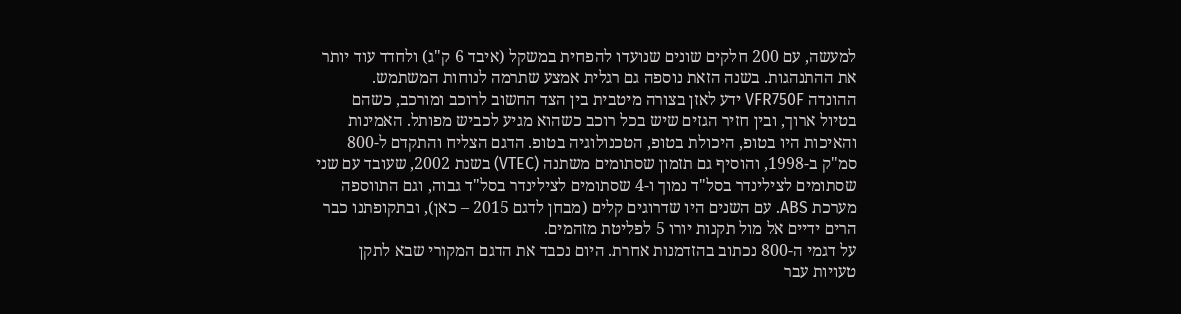למעשה, עם 200 חלקים שונים שנועדו להפחית במשקל (איבד 6 ק"ג) ולחדד עוד יותר את ההתנהגות. בשנה הזאת נוספה גם רגלית אמצע שתרמה לנוחות המשתמש.
ההונדה VFR750F ידע לאזן בצורה מיטבית בין הצד החשוב לרוכב ומורכב, כשהם בטיול ארוך, ובין חזיר הגזים שיש בכל רוכב כשהוא מגיע לכביש מפותל. האמינות והאיכות היו בטופ, היכולת בטופ, הטכנולוגיה בטופ. הדגם הצליח והתקדם ל-800 סמ"ק ב-1998, והוסיף גם תזמון שסתומים משתנה (VTEC) בשנת 2002, שעובד עם שני שסתומים לצילינדר בסל"ד נמוך ו-4 שסתומים לצילינדר בסל"ד גבוה, וגם התווספה מערכת ABS. עם השנים היו שדרוגים קלים (מבחן לדגם 2015 – כאן), ובתקופתנו כבר הרים ידיים אל מול תקנות יורו 5 לפליטת מזהמים.
על דגמי ה-800 נכתוב בהזדמנות אחרת. היום נכבד את הדגם המקורי שבא לתקן טעויות עבר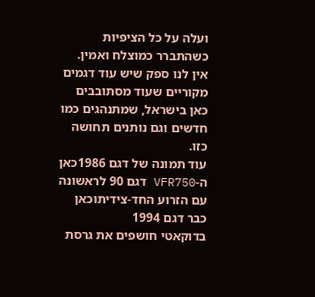ועלה על כל הציפיות כשהתברר כמוצלח ואמין. אין לנו ספק שיש עוד דגמים מקוריים שעוד מסתובבים כאן בישראל, שמתנהגים כמו חדשים וגם נותנים תחושה כזו.
עוד תמונה של דגם 1986כאן ה-VFR750 דגם 90 לראשונה עם הזרוע החד-צידיתוכאן כבר דגם 1994
בדוקאטי חושפים את גרסת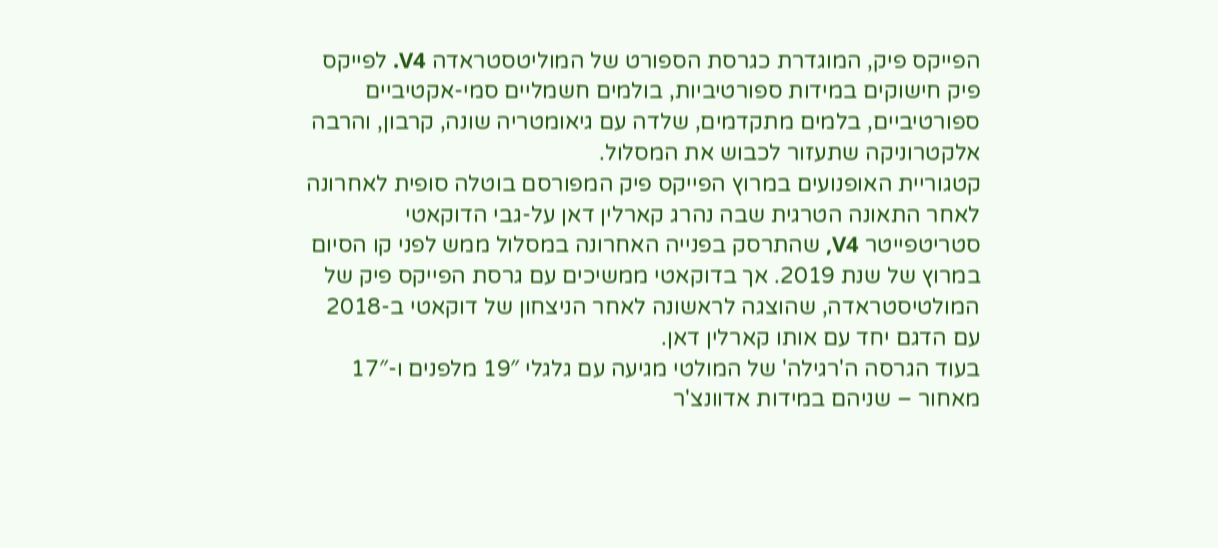הפייקס פיק, המוגדרת כגרסת הספורט של המוליטסטראדה V4. לפייקס פיק חישוקים במידות ספורטיביות, בולמים חשמליים סמי-אקטיביים ספורטיביים, בלמים מתקדמים, שלדה עם גיאומטריה שונה, קרבון, והרבה אלקטרוניקה שתעזור לכבוש את המסלול.
קטגוריית האופנועים במרוץ הפייקס פיק המפורסם בוטלה סופית לאחרונה לאחר התאונה הטרגית שבה נהרג קארלין דאן על-גבי הדוקאטי סטריטפייטר V4, שהתרסק בפנייה האחרונה במסלול ממש לפני קו הסיום במרוץ של שנת 2019. אך בדוקאטי ממשיכים עם גרסת הפייקס פיק של המולטיסטראדה, שהוצגה לראשונה לאחר הניצחון של דוקאטי ב-2018 עם הדגם יחד עם אותו קארלין דאן.
בעוד הגרסה ה'רגילה' של המולטי מגיעה עם גלגלי 19″ מלפנים ו-17″ מאחור – שניהם במידות אדוונצ'ר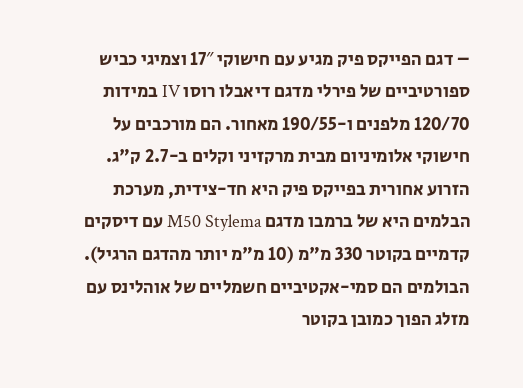– דגם הפייקס פיק מגיע עם חישוקי 17″ וצמיגי כביש ספורטיביים של פירלי מדגם דיאבלו רוסו IV במידות 120/70 מלפנים ו-190/55 מאחור. הם מורכבים על חישוקי אלומיניום מבית מרקזיני וקלים ב-2.7 ק"ג. הזרוע אחורית בפייקס פיק היא חד-צידית, מערכת הבלמים היא של ברמבו מדגם M50 Stylema עם דיסקים קדמיים בקוטר 330 מ"מ (10 מ"מ יותר מהדגם הרגיל). הבולמים הם סמי-אקטיביים חשמליים של אוהלינס עם מזלג הפוך כמובן בקוטר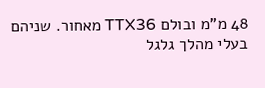48 מ"מ ובולם TTX36 מאחור. שניהם בעלי מהלך גלגל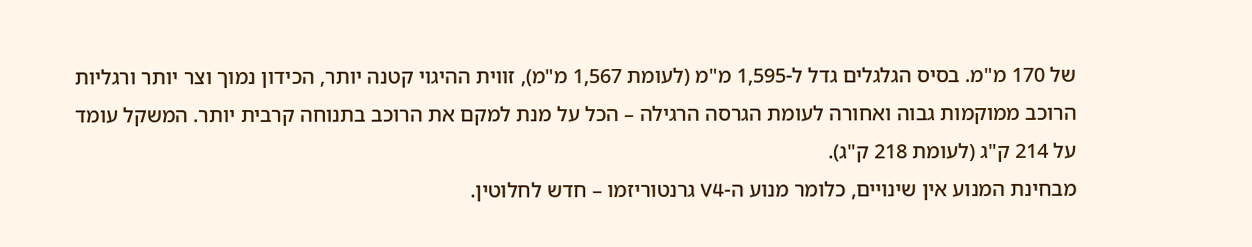של 170 מ"מ. בסיס הגלגלים גדל ל-1,595 מ"מ (לעומת 1,567 מ"מ), זווית ההיגוי קטנה יותר, הכידון נמוך וצר יותר ורגליות הרוכב ממוקמות גבוה ואחורה לעומת הגרסה הרגילה – הכל על מנת למקם את הרוכב בתנוחה קרבית יותר. המשקל עומד על 214 ק"ג (לעומת 218 ק"ג).
מבחינת המנוע אין שינויים, כלומר מנוע ה-V4 גרנטוריזמו – חדש לחלוטין.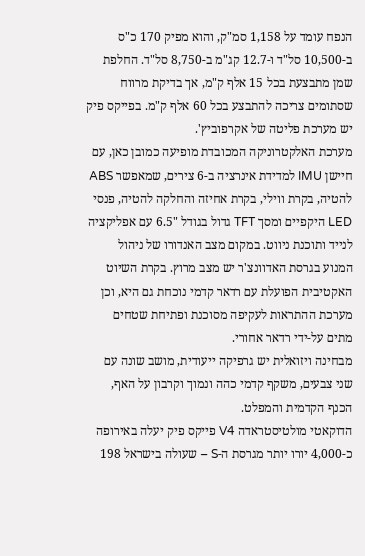הנפח עומד על 1,158 סמ"ק, והוא מפיק 170 כ"ס ב-10,500 סל"ד ו-12.7 קג"מ ב-8,750 סל"ד. החלפת שמן מתבצעת בכל 15 אלף ק"מ, אך בדיקת מרווח שסתומים צריכה להתבצע בכל 60 אלף ק"מ. בפייקס פיק יש מערכת פליטה של אקרפוביץ'.
מערכת האלקטרוניקה המכובדת מופיעה כמובן כאן, עם חיישן IMU למדידת אינרציה ב-6 צירים, שמאפשר ABS להטיה, בקרת ווילי, בקרת אחיזה והחלקה להטיה, פנסי LED היקפיים ומסך TFT גדול בגודל "6.5 עם אפליקציה לנייד ותוכנת ניווט. במקום מצב האנדורו של ניהול המנוע בגרסת האדוונצ'ר יש מצב מרוץ. בקרת השיוט האקטיבית הפועלת עם רדאר קדמי נוכחת גם היא, וכן מערכת ההתראות לעקיפה מסוכנת ופתיחת שטחים מתים על-ידי רדאר אחורי.
מבחינה ויזואלית יש גרפיקה ייעודית, מושב שונה עם שני צבעים, משקף קדמי כהה ונמוך וקרבון על האף, הכנף הקדמית והמפלט.
הדוקאטי מולטיסטראדה V4 פייקס פיק יעלה באירופה כ-4,000 יורו יותר מגרסת ה-S – שעולה בישראל 198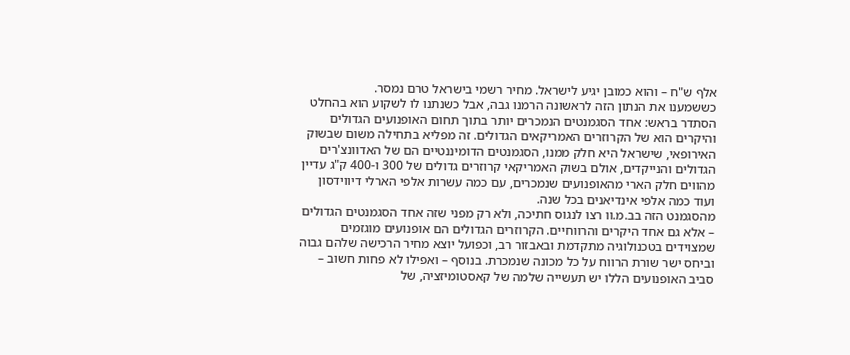אלף ש"ח – והוא כמובן יגיע לישראל. מחיר רשמי בישראל טרם נמסר.
כששמענו את הנתון הזה לראשונה הרמנו גבה, אבל כשנתנו לו לשקוע הוא בהחלט הסתדר בראש: אחד הסגמנטים הנמכרים יותר בתוך תחום האופנועים הגדולים והיקרים הוא של הקרוזרים האמריקאים הגדולים. זה מפליא בתחילה משום שבשוק האירופאי, שישראל היא חלק ממנו, הסגמנטים הדומיננטיים הם של האדוונצ'רים הגדולים והנייקדים, אולם בשוק האמריקאי קרוזרים גדולים של 300 ו-400 ק"ג עדיין מהווים חלק הארי מהאופנועים שנמכרים, עם כמה עשרות אלפי הארלי דיווידסון ועוד כמה אלפי אינדיאנים בכל שנה.
מהסגמנט הזה בב.מ.וו רצו לנגוס חתיכה, ולא רק מפני שזה אחד הסגמנטים הגדולים – אלא גם אחד היקרים והרווחיים. הקרוזרים הגדולים הם אופנועים מוגזמים שמצוידים בטכנולוגיה מתקדמת ובאבזור רב, וכפועל יוצא מחיר הרכישה שלהם גבוה וביחס ישר שורת הרווח על כל מכונה שנמכרת. בנוסף – ואפילו לא פחות חשוב – סביב האופנועים הללו יש תעשייה שלמה של קאסטומיזציה, של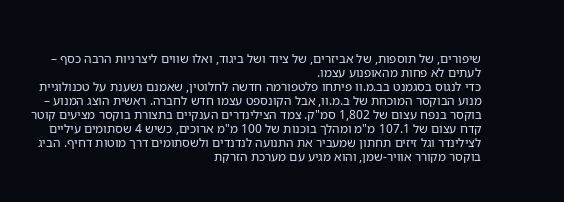שיפורים, של תוספות, של אביזרים, של ציוד ושל ביגוד, ואלו שווים ליצרניות הרבה כסף – לעתים לא פחות מהאופנוע עצמו.
כדי לנגוס בסגמנט בב.מ.וו פיתחו פלטפורמה חדשה לחלוטין, שאמנם נשענת על טכנולוגיית מנוע הבוקסר המוכחת של ב.מ.וו, אבל הקונספט עצמו חדש לחברה. ראשית הוצג המנוע – בוקסר בנפח עצום של 1,802 סמ"ק. צמד הצילינדרים הענקיים בתצורת בוקסר מציעים קוטר קדח עצום של 107.1 מ"מ ומהלך בוכנות של 100 מ"מ ארוכים, כשיש 4 שסתומים עיליים לצילינדר וגל זיזים תחתון שמעביר את התנועה לנדנדים ולשסתומים דרך מוטות דחיף. הביג בוקסר מקורר אוויר-שמן, והוא מגיע עם מערכת הזרקת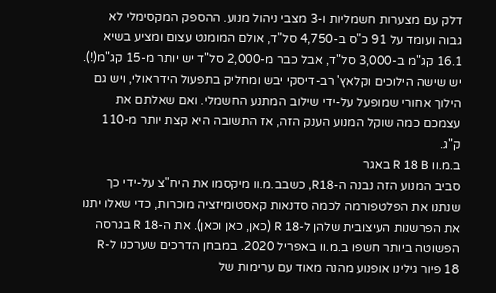דלק עם מצערות חשמליות ו-3 מצבי ניהול מנוע. ההספק המקסימלי לא גבוה ועומד על 91 כ"ס ב-4,750 סל"ד, אולם המומנט עצום ומציע בשיא 16.1 קג"מ ב-3,000 סל"ד, אבל כבר מ-2,000 סל"ד יש יותר מ-15 קג"מ(!). יש שישה הילוכים וקלאץ' רב-דיסקי יבש ומחליק בתפעול הידראולי, ויש גם הילוך אחורי שמופעל על-ידי שילוב המתנע החשמלי. ואם שאלתם את עצמכם כמה שוקל המנוע הענק הזה, אז התשובה היא קצת יותר מ-110 ק"ג.
ב.מ.וו R 18 B באגר
סביב המנוע הזה נבנה ה-R18, כשבב.מ.וו מיקסמו את היח"צ על-ידי כך שנתנו את הפלטפורמה לכמה סדנאות קאסטומיזציה מוכרות, כדי שאלו יתנו את הפרשנות העיצובית שלהן ל-R 18 (כאן, כאן וכאן). את ה-R 18 בגרסה הפשוטה ביותר חשפו ב.מ.וו באפריל 2020. במבחן הדרכים שערכנו ל-R 18 פיור גילינו אופנוע מהנה מאוד עם ערימות של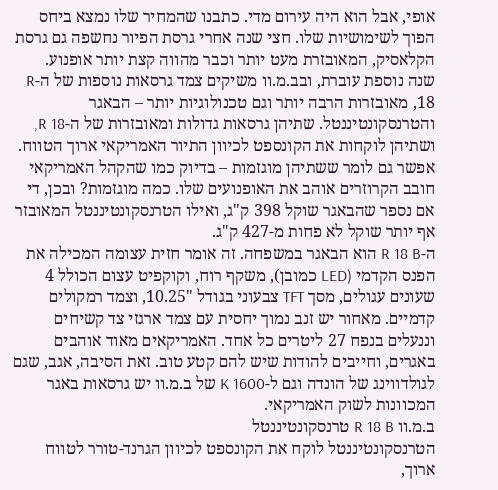אופי, אבל הוא היה עירום מדי. כתבנו שהמחיר שלו נמצא ביחס הפוך לשימושיות שלו. חצי שנה אחרי גרסת הפיור נחשפה גם גרסת הקלאסיק, המאובזרת מעט יותר וכבר מהווה קצת יותר אופנוע.
שנה נוספת עוברת, ובב.מ.וו משיקים צמד גרסאות נוספות של ה-R 18, מאובזרות הרבה יותר וגם טכנולוגיות יותר – הבאגר והטרנסקונטיננטל. שתיהן גרסאות גדולות ומאובזרות של ה-R 18, ושתיהן לוקחות את הקונספט לכיוון התיור האמריקאי ארוך הטווח. אפשר גם לומר ששתיהן מוגזמות – בדיוק כמו שהקהל האמריקאי חובב הקרוזרים אוהב את האופנועים שלו. כמה מוגזמות? ובכן, די אם נספר שהבאגר שוקל 398 ק"ג, ואילו הטרנסקונטיננטל המאובזר אף יותר שוקל לא פחות מ-427 ק"ג.
ה-R 18 B הוא הבאגר במשפחה. זה אומר חזית עצומה המכילה את הפנס הקדמי (LED כמובן), משקף רוח, וקוקפיט עצום הכולל 4 שעונים עגולים, מסך TFT צבעוני בגודל "10.25, וצמד רמקולים קדמיים. מאחור יש זנב נמוך יחסית עם צמד ארגזי צד קשיחים וננעלים בנפח 27 ליטרים כל אחד. האמריקאים מאוד אוהבים באגרים, וחייבים להודות שיש להם קטע טוב. זאת הסיבה, אגב, שגם לגולדווינג של הונדה וגם ל-K 1600 של ב.מ.וו יש גרסאות באגר המכוונות לשוק האמריקאי.
ב.מ.וו R 18 B טרנסקונטיננטל
הטרנסקונטיננטל לוקח את הקונספט לכיוון הגרנד-טורר לטווח ארוך,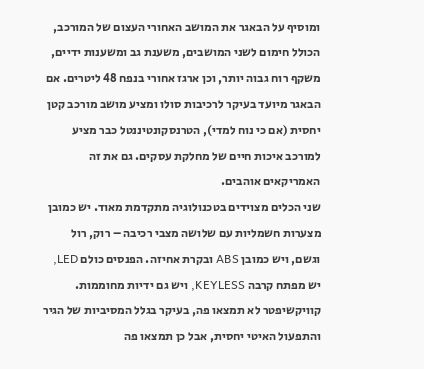ומוסיף על הבאגר את המושב האחורי העצום של המורכב, הכולל חימום לשני המושבים, משענת גב ומשענות ידיים, משקף רוח גבוה יותר, וכן ארגז אחורי בנפח 48 ליטרים. אם הבאגר מיועד בעיקר לרכיבות סולו ומציע מושב מורכב קטן יחסית (אם כי נוח למדי), הטרנסקונטיננטל כבר מציע למורכב איכות חיים של מחלקת עסקים. גם את זה האמריקאים אוהבים.
שני הכלים מצוידים בטכנולוגיה מתקדמת מאוד. יש כמובן מצערות חשמליות עם שלושה מצבי רכיבה – רוק, רול וגשם, ויש כמובן ABS ובקרת אחיזה. הפנסים כולם LED, יש מפתח קרבה KEYLESS, ויש גם ידיות מחוממות. קוויקשיפטר לא תמצאו פה, בעיקר בגלל המסיביות של הגיר והתפעול האיטי יחסית, אבל כן תמצאו פה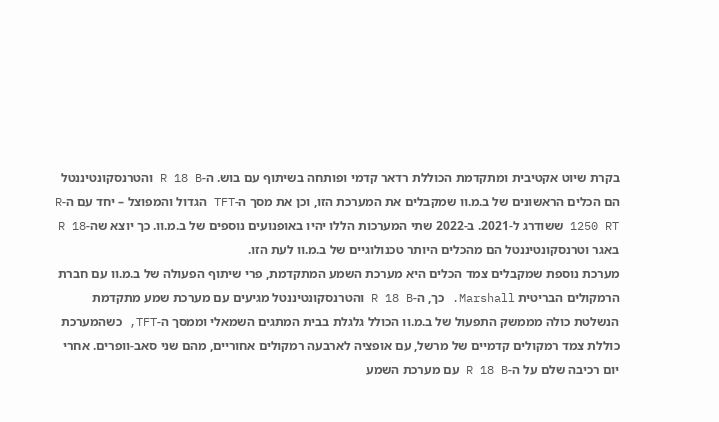בקרת שיוט אקטיבית ומתקדמת הכוללת רדאר קדמי ופותחה בשיתוף עם בוש. ה-R 18 B והטרנסקונטיננטל הם הכלים הראשונים של ב.מ.וו שמקבלים את המערכת הזו, וכן את מסך ה-TFT הגדול והמפוצל – יחד עם ה-R 1250 RT ששודרג ל-2021. ב-2022 שתי המערכות הללו יהיו באופנועים נוספים של ב.מ.וו. כך יוצא שה-R 18 באגר וטרנסקונטיננטל הם מהכלים היותר טכנולוגיים של ב.מ.וו לעת הזו.
מערכת נוספת שמקבלים צמד הכלים היא מערכת השמע המתקדמת, פרי שיתוף הפעולה של ב.מ.וו עם חברת הרמקולים הבריטית Marshall. כך, ה-R 18 B והטרנסקונטיננטל מגיעים עם מערכת שמע מתקדמת הנשלטת כולה מממשק התפעול של ב.מ.וו הכולל גלגלת בבית המתגים השמאלי וממסך ה-TFT, כשהמערכת כוללת צמד רמקולים קדמיים של מרשל, עם אופציה לארבעה רמקולים אחוריים, מהם שני סאב-וופרים. אחרי יום רכיבה שלם על ה-R 18 B עם מערכת השמע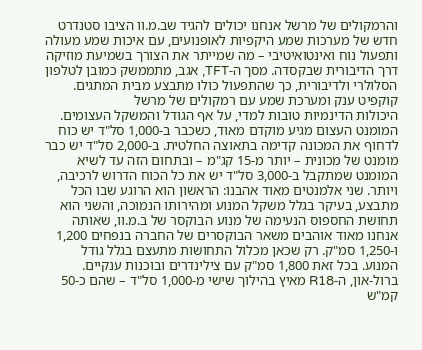והרמקולים של מרשל אנחנו יכולים להגיד שב.מ.וו הציבו סטנדרט חדש של מערכות שמע היקפיות לאופנועים, עם איכות שמע מעולה ותפעול נוח ואינטואיטיבי – מה שמייתר את הצורך בשמיעת מוזיקה דרך הדיבורית שבקסדה. מסך ה-TFT, אגב, מתממשק כמובן לטלפון הסלולרי ולדיבורית, כך שהתפעול כולו מתבצע מבית המתגים.
קוקפיט ענק ומערכת שמע עם רמקולים של מרשל
היכולות הדינמיות טובות למדי, על אף הגודל והמשקל העצומים. המומנט העצום מגיע מוקדם מאוד, כשכבר ב-1,000 סל"ד יש כוח לדחוף את המכונה קדימה בתאוצה החלטית. ב-2,000 סל"ד יש כבר מומנט של מכונית – יותר מ-15 קג"מ – ובתחום הזה עד לשיא המומנט שמתקבל ב-3,000 סל"ד יש את כל הכוח הדרוש לרכיבה, ויותר. שני אלמנטים מאוד אהבנו: הראשון הוא הרוגע שבו הכל מתבצע, בעיקר בגלל משקל המנוע ומהירותו הנמוכה, והשני הוא תחושת החספוס הנעימה של מנוע הבוקסר של ב.מ.וו, שאותה אנחנו מאוד אוהבים משאר הבוקסרים של החברה בנפחים 1,200 ו-1,250 סמ"ק. רק שכאן מכלול התחושות מתעצם בגלל גודל המנוע. בכל זאת 1,800 סמ"ק עם צילינדרים ובוכנות ענקיים.
ברול-און, ה-R18 מאיץ בהילוך שישי מ-1,000 סל"ד – שהם כ-50 קמ"ש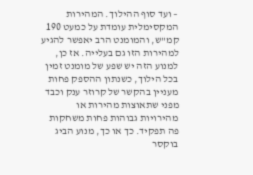– ועד סוף ההילוך. המהירות המקסימלית עומדת על כמעט 190 קמ"ש, והמומנט הרב יאפשר להגיע למהירות הזו גם בעלייה. אז כן, למנוע הזה יש שפע של מומנט זמין בכל הילוך, כשנתון ההספק פחות מעניין בהקשר של קרוזר ענק וכבד מפני שתאוצות מהירות או מהירויות גבוהות פחות משחקות פה תפקיד. כך או כך, מנוע הביג בוקסר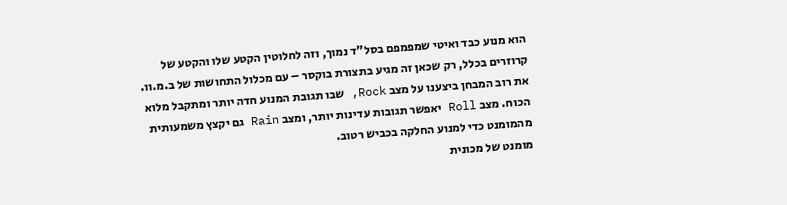הוא מנוע כבד ואיטי שמפמפם בסל"ד נמוך, וזה לחלוטין הקטע שלו והקטע של קרוזרים בכלל, רק שכאן זה מגיע בתצורת בוקסר – עם מכלול התחושות של ב.מ.וו.
את רוב המבחן ביצענו על מצב Rock, שבו תגובת המנוע חדה יותר ומתקבל מלוא הכוח. מצב Roll יאפשר תגובות עדינות יותר, ומצב Rain גם יקצץ משמעותית מהמומנט כדי למנוע החלקה בכביש רטוב.
מומנט של מכונית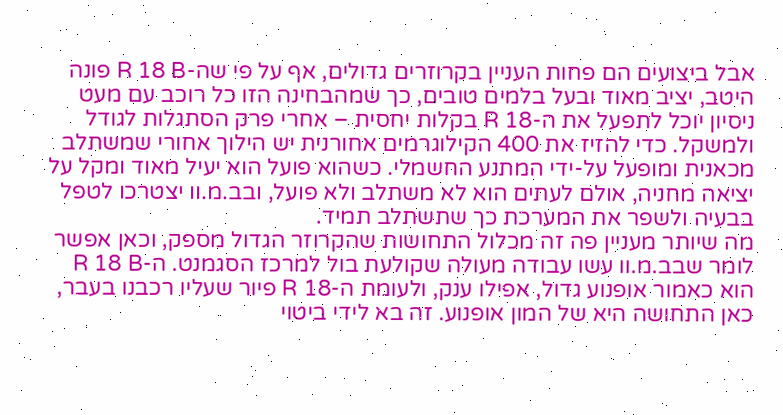אבל ביצועים הם פחות העניין בקרוזרים גדולים, אף על פי שה-R 18 B פונה היטב, יציב מאוד ובעל בלמים טובים, כך שמהבחינה הזו כל רוכב עם מעט ניסיון יוכל לתפעל את ה-R 18 בקלות יחסית – אחרי פרק הסתגלות לגודל ולמשקל. כדי להזיז את 400 הקילוגרמים אחורנית יש הילוך אחורי שמשתלב מכאנית ומופעל על-ידי המתנע החשמלי. כשהוא פועל הוא יעיל מאוד ומקל על יציאה מחניה, אולם לעתים הוא לא משתלב ולא פועל, ובב.מ.וו יצטרכו לטפל בבעיה ולשפר את המערכת כך שתשתלב תמיד.
מה שיותר מעניין פה זה מכלול התחושות שהקרוזר הגדול מספק, וכאן אפשר לומר שבב.מ.וו עשו עבודה מעולה שקולעת בול למרכז הסגמנט. ה-R 18 B הוא כאמור אופנוע גדול, אפילו ענק, ולעומת ה-R 18 פיור שעליו רכבנו בעבר, כאן התחושה היא של המון אופנוע. זה בא לידי ביטוי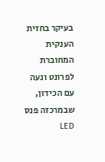בעיקר בחזית הענקית המחוברת לפרונט ונעה עם הכידון, שבמרכזה פנס LED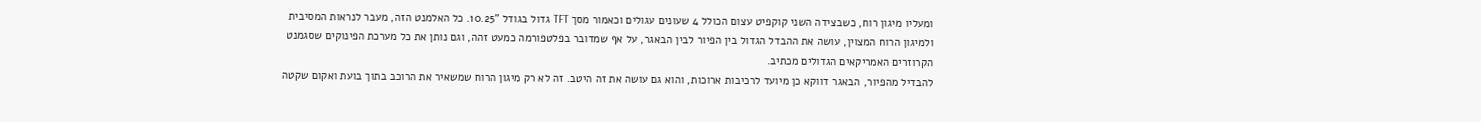ומעליו מיגון רוח, כשבצידה השני קוקפיט עצום הכולל 4 שעונים עגולים וכאמור מסך TFT גדול בגודל "10.25. כל האלמנט הזה, מעבר לנראות המסיבית ולמיגון הרוח המצוין, עושה את ההבדל הגדול בין הפיור לבין הבאגר, על אף שמדובר בפלטפורמה כמעט זהה, וגם נותן את כל מערכת הפינוקים שסגמנט הקרוזרים האמריקאים הגדולים מכתיב.
להבדיל מהפיור, הבאגר דווקא כן מיועד לרכיבות ארוכות, והוא גם עושה את זה היטב. זה לא רק מיגון הרוח שמשאיר את הרוכב בתוך בועת ואקום שקטה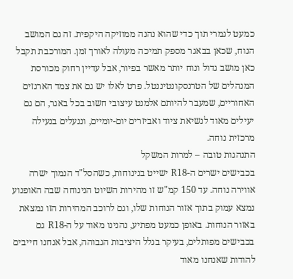כמעט לגמרי תוך כדי שהוא נהנה ממוזיקה היקפית. זה גם המושב הנוח, שכאן בבאגר מספק תמיכה מעולה לאורך זמן. המורכבת תקבל כאן מושב גדול ונוח יותר מאשר בפיור, אבל עדיין רחוק מכורסת המנהלים של הטרנסקונטיננטל. פרט לאלו יש גם את צמד הארגזים האחוריים, שמעבר להיותם אלמנט עיצובי חשוב בכל באגר, הם גם יעילים מאוד לנשיאת ציוד ואביזרים יום-יומיים, וננעלים בנעילה מרכזית נוחה.
התנהגות טובה – למרות המשקל
בכבישים ישרים ה-R18 ישייט בנינוחות, כשהסל"ד הנמוך ישרה אווירה נוחה. עד 150 קמ"ש זו מהירות השיוט הנינוחה שבה האופנוע נמצא עמוק בתוך אזור הנוחות שלו, וגם לרוכב המהירות הזו נמצאת באזור הנוחות. באופן כמעט מפתיע, נהנינו מאוד על ה-R18 גם בכבישים מפותלים, בעיקר בגלל היציבות הגבוהה, אבל אנחנו חייבים להודות שאנחנו מאוד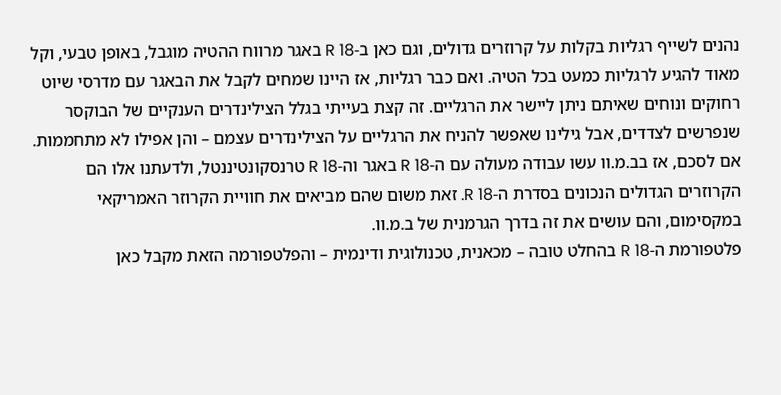נהנים לשייף רגליות בקלות על קרוזרים גדולים, וגם כאן ב-R 18 באגר מרווח ההטיה מוגבל, באופן טבעי, וקל מאוד להגיע לרגליות כמעט בכל הטיה. ואם כבר רגליות, אז היינו שמחים לקבל את הבאגר עם מדרסי שיוט רחוקים ונוחים שאיתם ניתן ליישר את הרגליים. זה קצת בעייתי בגלל הצילינדרים הענקיים של הבוקסר שנפרשים לצדדים, אבל גילינו שאפשר להניח את הרגליים על הצילינדרים עצמם – והן אפילו לא מתחממות.
אם לסכם, אז בב.מ.וו עשו עבודה מעולה עם ה-R 18 באגר וה-R 18 טרנסקונטיננטל, ולדעתנו אלו הם הקרוזרים הגדולים הנכונים בסדרת ה-R 18. זאת משום שהם מביאים את חוויית הקרוזר האמריקאי במקסימום, והם עושים את זה בדרך הגרמנית של ב.מ.וו.
פלטפורמת ה-R 18 בהחלט טובה – מכאנית, טכנולוגית ודינמית – והפלטפורמה הזאת מקבל כאן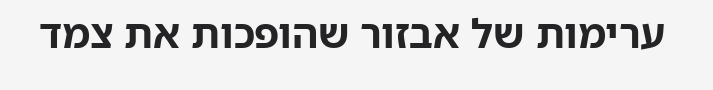ערימות של אבזור שהופכות את צמד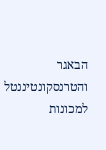הבאגר והטרנסקונטיננטל למכונות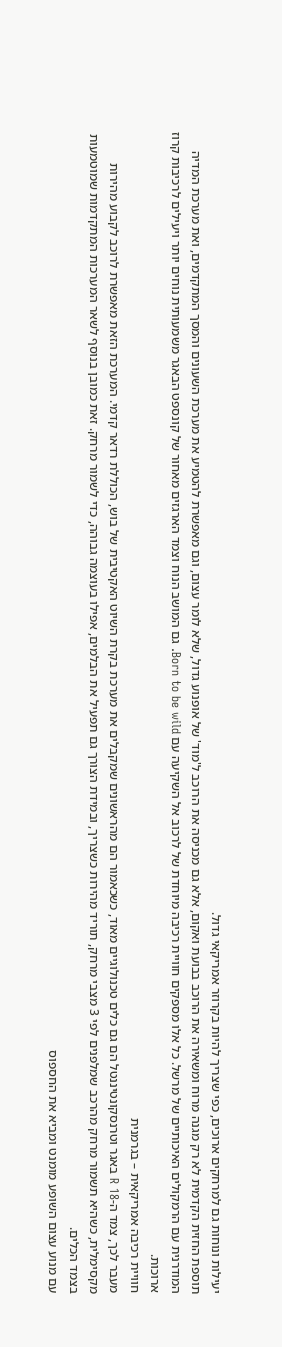יעילות ונוחות גם למרחקים ארוכים, כפי שצריך להיות בקרוזר אמריקאי גדול.
תוספת החזית הקדמית לא רק מגנה מרוח ומשאירה את הרוכב בבועת ואקום, אלא גם מכניסה את הרוכב ל'מוד' של אופנוע גדול, שלא לומר עצום, וגם מאפשרת להטמיע את מערכת השעונים והמסך המתקדמים, ואת מערכת המדיה המודרנית עם הרמקולים האיכותיים של מרשל. כל אלו מספקים חוויית רכיבה מיוחדת של לרכוב אל השקיעה עם Born to be wild. גם המושב הנוח וצמד הארגזים מאחור של קונספט הבאגר משמעותית נוחים יותר ויעילים לרכיבות קרוז ארוכות.
חוויית רכיבה אמריקאית – בגרמנית
מעבר לכך, צמד ה-R 18 באגר וטרנסקונטיננטל הם גם כלים טכנולוגיים מאוד, כשכאמור הם מהראשונים שמקבלים את מערכת בקרת השיוט האקטיבית של בוש, הכוללת רדאר קדמי. המערכת הזאת מאפשרת לרוכב לקבוע מהירות מקסימלית, כשהיא תשמור מרחק מהרכב שמלפנים לפי 3 מצבי מרחק, תוריד מהירות כשצריך, ובמידת הצורך גם תפעיל את הבלמים, אפילו בעוצמה גבוהה, כדי לשמור מרחק. זאת כמובן בנוסף לשאר המערכות המתקדמות שמוטמעות בצמד הכלים.
עם מנוע עצום השופע מומנט ומביא את החספוס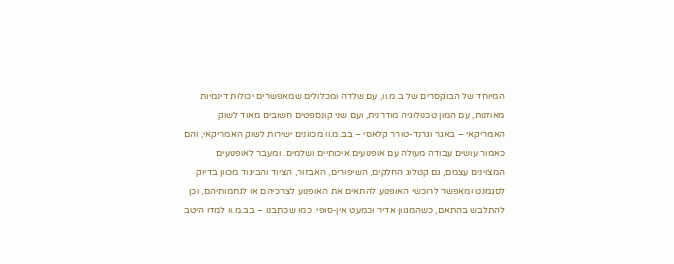המיוחד של הבוקסרים של ב.מ.וו, עם שלדה ומכלולים שמאפשרים יכולות דינמיות מאוזנות, עם המון טכנולוגיה מודרנית, ועם שני קונספטים חשובים מאוד לשוק האמריקאי – באגר וגרנד-טורר קלאסי – בב.מ.וו מכוונים ישירות לשוק האמריקאי, והם כאמור עושים עבודה מעולה עם אופנועים איכותיים ושלמים. ומעבר לאופנועים המצוינים עצמם, גם קטלוג החלקים, השיפורים, האבזור, הציוד והביגוד מכוון בדיוק לסגמנט ומאפשר לרוכשי האופנוע להתאים את האופנוע לצרכיהם או לגחמותיהם, וכן להתלבש בהתאם, כשהמגוון אדיר וכמעט אין-סופי. כמו שכתבנו – בב.מ.וו למדו היטב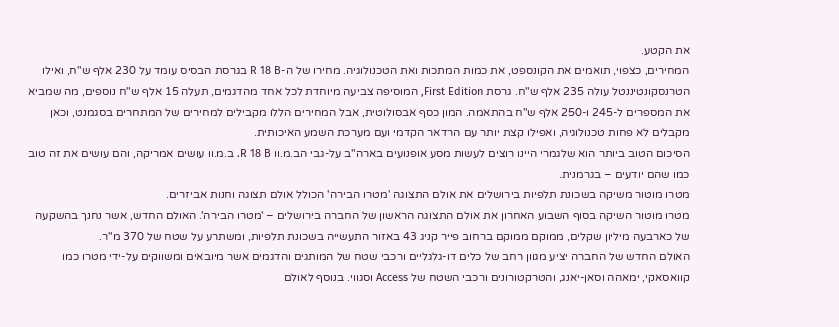את הקטע.
המחירים, כצפוי, תואמים את הקונספט, את כמות המתכות ואת הטכנולוגיה. מחירו של ה-R 18 B בגרסת הבסיס עומד על 230 אלף ש"ח, ואילו הטרנסקונטיננטל עולה 235 אלף ש"ח. גרסת First Edition, המוסיפה צביעה מיוחדת לכל אחד מהדגמים, תעלה 15 אלף ש"ח נוספים, מה שמביא את המספרים ל-245 ו-250 אלף ש"ח בהתאמה. המון כסף אבסולוטית, אבל המחירים הללו מקבילים למחירים של המתחרים בסגמנט, וכאן מקבלים לא פחות טכנולוגיה, ואפילו קצת יותר עם הרדאר הקדמי ועם מערכת השמע האיכותית.
הסיכום הטוב ביותר הוא שלגמרי היינו רוצים לעשות מסע אופנועים בארה"ב על-גבי הב.מ.וו R 18 B. ב.מ.וו עושים אמריקה, והם עושים את זה טוב כמו שהם יודעים – בגרמנית.
מטרו מוטור משיקה בשכונת תלפיות בירושלים את אולם התצוגה 'מטרו הבירה' הכולל אולם תצוגה וחנות אביזרים.
מטרו מוטור השיקה בסוף השבוע האחרון את אולם התצוגה הראשון של החברה בירושלים – 'מטרו הבירה'. האולם החדש, אשר נחנך בהשקעה של כארבעה מיליון שקלים, ממוקם ממוקם ברחוב פייר קניג 43 באזור התעשייה בשכונת תלפיות, ומשתרע על שטח של 370 מ"ר.
האולם החדש של החברה יציע מגוון רחב של כלים דו-גלגליים ורכבי שטח של המותגים והדגמים אשר מיובאים ומשווקים על-ידי מטרו כמו קוואסאקי, ימאהה וסאן-יאנג, והטרקטורונים ורכבי השטח של Access וסגווי. בנוסף לאולם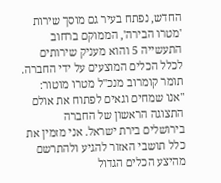החדש, נפתח בעיר גם מוסך שירות 'מטרו הבירה', הממוקם ברחוב התעשייה 5 והוא מעניק שירותים לכלל הכלים המוצעים על ידי החברה.
תומר קומרוב מנכ"ל מטרו מוטור: "אנו שמחים וגאים לפתוח את אולם התצוגה הראשון של החברה בירושלים בירת ישראל. אני מזמין את כלל תושבי האזור להגיע ולהתרשם מהיצע הכלים הגדול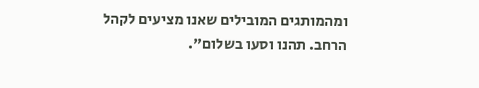ומהמותגים המובילים שאנו מציעים לקהל הרחב. תהנו וסעו בשלום".